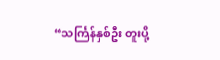“သင်္ကြန်နှစ်ဦး တူးပို့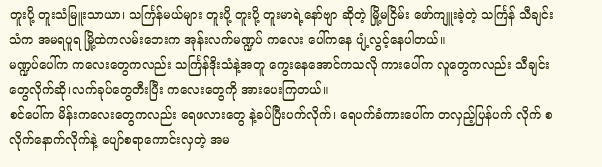တူးပို့ တူးသံမြူးသာယာ၊ သင်္ကြန်မယ်များ တူးပို့ တူးပို့ တူးမာရဲ့နော်ဗျာ ဆိုတဲ့ မြို့မငြိမ်း ဖော်ကျူးခဲ့တဲ့ သင်္ကြန် သီချင်းသံက အမရပူရ မြို့ထဲကလမ်းဘေးက အုန်းလက်မဏ္ဍပ် ကလေး ပေါ်ကနေ ပျံ့လွင့်နေပါတယ်။
မဏ္ဍပ်ပေါ်က ကလေးတွေကလည်း သင်္ကြန်ဒိုးသံနဲ့အတူ ကွေးနေအောင်ကသလို ကားပေါ်က လူတွေကလည်း သီချင်းတွေလိုက်ဆို၊လက်ခုပ်တွေတီးပြီး ကလေးတွေကို အားပေးကြတယ်။
စင်ပေါ်က မိန်းကလေးတွေကလည်း ရေဖလားတွေ နဲ့ခပ်ပြီးပက်လိုက်၊ ရေပက်ခံကားပေါ်က တလှည့်ပြန်ပက် လိုက် စလိုက်နောက်လိုက်နဲ့ ပျော်စရာကောင်းလှတဲ့ အမ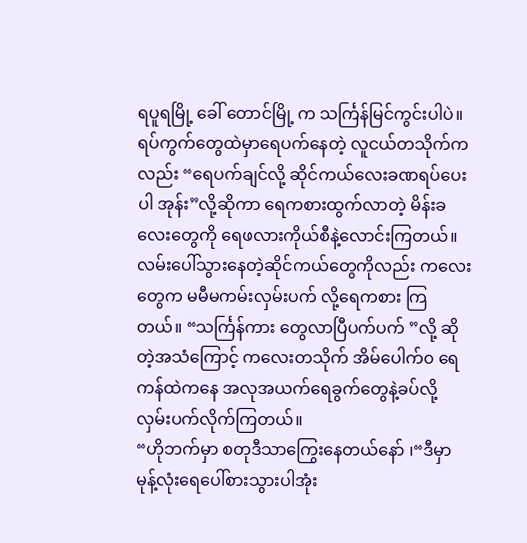ရပူရမြို့ ခေါ် တောင်မြို့ က သင်္ကြန်မြင်ကွင်းပါပဲ။
ရပ်ကွက်တွေထဲမှာရေပက်နေတဲ့ လူငယ်တသိုက်ကလည်း “ရေပက်ချင်လို့ ဆိုင်ကယ်လေးခဏရပ်ပေး ပါ အုန်း”လို့ဆိုကာ ရေကစားထွက်လာတဲ့ မိန်းခလေးတွေကို ရေဖလားကိုယ်စီနဲ့လောင်းကြတယ်။
လမ်းပေါ်သွားနေတဲ့ဆိုင်ကယ်တွေကိုလည်း ကလေးတွေက မမီမကမ်းလှမ်းပက် လို့ရေကစား ကြတယ်။ “သင်္ကြန်ကား တွေလာပြီပက်ပက် ”လို့ ဆိုတဲ့အသံကြောင့် ကလေးတသိုက် အိမ်ပေါက်၀ ရေကန်ထဲကနေ အလုအယက်ရေခွက်တွေနဲ့ခပ်လို့ လှမ်းပက်လိုက်ကြတယ်။
“ဟိုဘက်မှာ စတုဒီသာကြွေးနေတယ်နော် ၊“ဒီမှာ မုန့်လုံးရေပေါ်စားသွားပါအုံး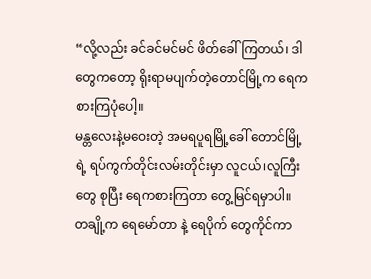“လို့လည်း ခင်ခင်မင်မင် ဖိတ်ခေါ်ကြတယ်၊ ဒါတွေကတော့ ရိုးရာမပျက်တဲ့တောင်မြို့က ရေကစားကြပုံပေါ့။
မန္တလေးနဲ့မဝေးတဲ့ အမရပူရမြို့ခေါ် တောင်မြို့ရဲ့ ရပ်ကွက်တိုင်းလမ်းတိုင်းမှာ လူငယ်၊လူကြီး တွေ စုပြီး ရေကစားကြတာ တွေ့မြင်ရမှာပါ။
တချို့က ရေမော်တာ နဲ့ ရေပိုက် တွေကိုင်ကာ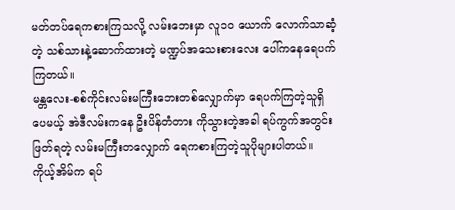မတ်တပ်ရေကစားကြသလို့ လမ်းဘေးမှာ လူ၁၀ ယောက် လောက်သာဆံ့တဲ့ သစ်သားနဲ့ဆောက်ထားတဲ့ မဏ္ဍပ်အသေးစားလေး ပေါ်ကနေရေပက်ကြတယ်။
မန္တလေး-စစ်ကိုင်းလမ်းမကြီးဘေးတစ်လျှောက်မှာ ရေပက်ကြတဲ့သူရှိပေမယ့် အဲဒီလမ်းကနေ ဦးပိန်တံတား ကိုသွားတဲ့အခါ ရပ်ကွက်အတွင်းဖြတ်ရတဲ့ လမ်းမကြီးတလျှောက် ရေကစားကြတဲ့သူပိုများပါတယ်။
ကိုယ့်အိမ်က ရပ်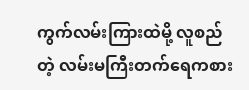ကွက်လမ်းကြားထဲမို့ လူစည်တဲ့ လမ်းမကြီးတက်ရေကစား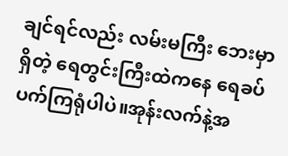ချင်ရင်လည်း လမ်းမကြီး ဘေးမှာရှိတဲ့ ရေတွင်းကြီးထဲကနေ ရေခပ်ပက်ကြရုံပါပဲ။အုန်းလက်နဲ့အ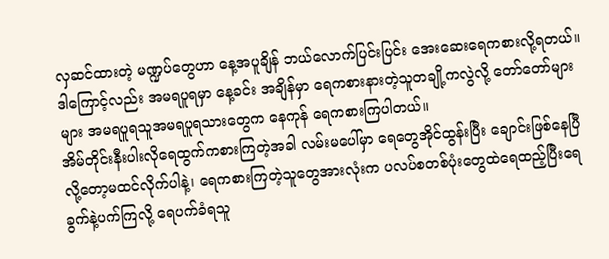လှဆင်ထားတဲ့ မဏ္ဍပ်တွေဟာ နေ့အပူချိန် ဘယ်လောက်ပြင်းပြင်း အေးဆေးရေကစားလို့ရတယ်။
ဒါကြောင့်လည်း အမရပူရမှာ နေ့ခင်း အချိန်မှာ ရေကစားနားတဲ့သူတချို့ကလွဲလို့ တော်တော်များများ အမရပူရသူအမရပူရသားတွေက နေကုန် ရေကစားကြပါတယ်။
အိမ်တိုင်းနီးပါးလိုရေထွက်ကစားကြတဲ့အခါ လမ်းမပေါ်မှာ ရေတွေအိုင်ထွန်းပြီး ချောင်းဖြစ်နေပြီလို့တော့မထင်လိုက်ပါနဲ့၊ ရေကစားကြတဲ့သူတွေအားလုံးက ပလပ်စတစ်ပုံးတွေထဲရေထည့်ပြီးရေခွက်နဲ့ပက်ကြလို့ ရေပက်ခံရသူ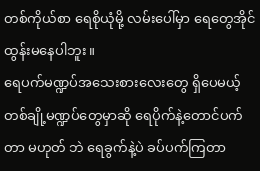တစ်ကိုယ်စာ ရေစိုယုံမို့ လမ်းပေါ်မှာ ရေတွေအိုင်ထွန်းမနေပါဘူး။
ရေပက်မဏ္ဍပ်အသေးစားလေးတွေ ရှိပေမယ့် တစ်ချို့မဏ္ဍပ်တွေမှာဆို ရေပိုက်နဲ့တောင်ပက်တာ မဟုတ် ဘဲ ရေခွက်နဲ့ပဲ ခပ်ပက်ကြတာ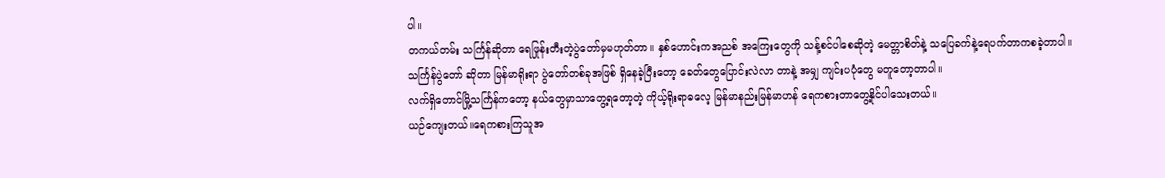ပါ။
တကယ်တမ်း သင်္ကြန်ဆိုတာ ရေဖြုန်းတီးတဲ့ပွဲတော်မှမဟုတ်တာ။ နှစ်ဟောင်းကအညစ် အကြေးတွေကို သန့်စင်ပါစေဆိုတဲ့ မေတ္တာစိတ်နဲ့ သပြေခက်နဲ့ရေပက်တာကစခဲ့တာပါ။
သင်္ကြန်ပွဲတော် ဆိုတာ မြန်မာရိုးရာ ပွဲတော်တစ်ခုအဖြစ် ရှိနေခဲ့ပြီးတော့ ခေတ်တွေပြောင်းလဲလာ တာနဲ့ အမျှ ကျင်းပပုံတွေ မတူတော့တာပါ။
လက်ရှိတောင်မြို့သင်္ကြန်ကတော့ နယ်တွေမှာသာတွေ့ရတော့တဲ့ ကိုယ့်ရိုးရာဓလေ့ မြန်မာနည်းမြန်မာဟန် ရေကစားတာတွေ့နိုင်ပါသေးတယ်။
ယဉ်ကျေးတယ်။ရေကစားကြသူအ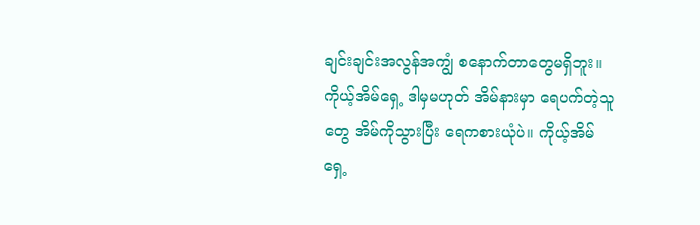ချင်းချင်းအလွန်အကျွံ စနောက်တာတွေမရှိဘူး။ ကိုယ့်အိမ်ရှေ့ ဒါမှမဟုတ် အိမ်နားမှာ ရေပက်တဲ့သူတွေ အိမ်ကိုသွားပြီး ရေကစားယုံပဲ။ ကိုယ့်အိမ်ရှေ့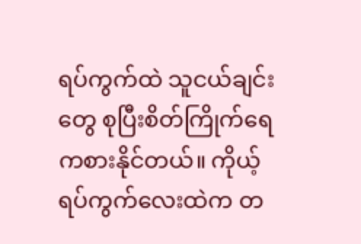ရပ်ကွက်ထဲ သူငယ်ချင်းတွေ စုပြီးစိတ်ကြိုက်ရေကစားနိုင်တယ်။ ကိုယ့်ရပ်ကွက်လေးထဲက တ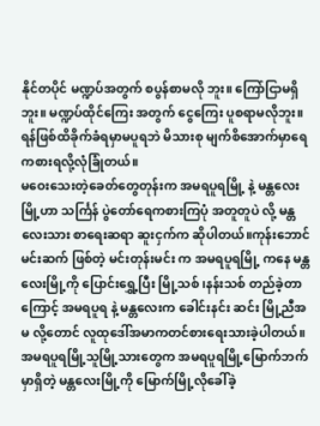နိုင်တပိုင် မဏ္ဍပ်အတွက် စပွန်စာမလို ဘူး။ ကြော်ငြာမရှိဘူး။ မဏ္ဍပ်ထိုင်ကြေး အတွက် ငွေကြေး ပူစရာမလိုဘူး။ ရန်ဖြစ်ထိခိုက်ခံရမှာမပူရဘဲ မိသားစု မျက်စိအောက်မှာရေကစားရလို့လုံခြုံတယ်။
မဝေးသေးတဲ့ခေတ်တွေတုန်းက အမရပူရမြို့ နဲ့ မန္တလေးမြို့ဟာ သင်္ကြန် ပွဲတော်ရေကစားကြပုံ အတူတူပဲ လို့ မန္တလေးသား စာရေးဆရာ ဆူးငှက်က ဆိုပါတယ်။ကုန်းဘောင်မင်းဆက် ဖြစ်တဲ့ မင်းတုန်းမင်း က အမရပူရမြို့ ကနေ မန္တလေးမြို့ကို ပြောင်းရွှေ့ပြီး မြို့သစ် ၊နန်းသစ် တည်ခဲ့တာကြောင့် အမရပူရ နဲ့ မန္တလေးက ခေါင်းနင်း ဆင်း မြို့ညီအမ လို့တောင် လူထုဒေါ်အမာကတင်စားရေးသားခဲ့ပါတယ်။
အမရပူရမြို့သူမြို့သားတွေက အမရပူရမြို့မြောက်ဘက်မှာရှိတဲ့ မန္တလေးမြို့ကို မြောက်မြို့လိုခေါ်ခဲ့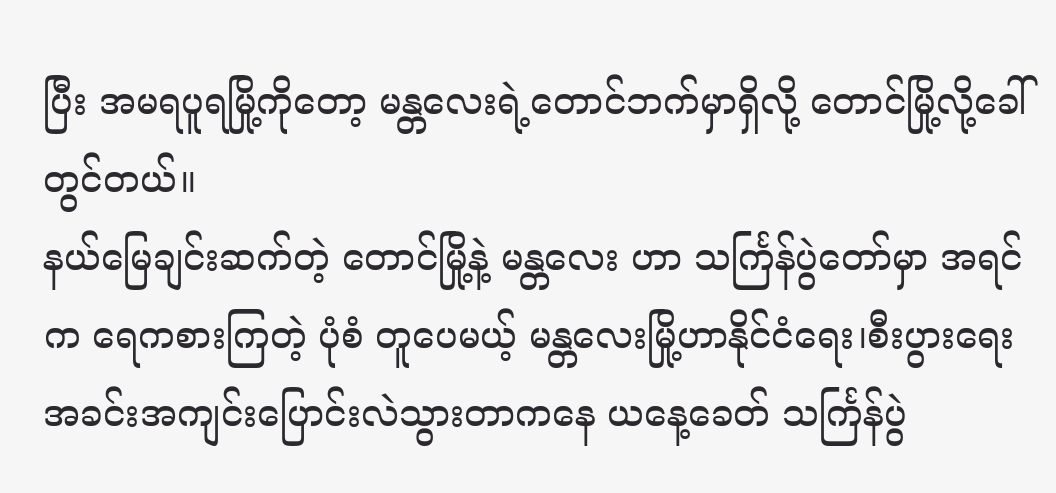ပြီး အမရပူရမြို့ကိုတော့ မန္တလေးရဲ့တောင်ဘက်မှာရှိလို့ တောင်မြို့လို့ခေါ်တွင်တယ်။
နယ်မြေချင်းဆက်တဲ့ တောင်မြို့နဲ့ မန္တလေး ဟာ သင်္ကြန်ပွဲတော်မှာ အရင်က ရေကစားကြတဲ့ ပုံစံ တူပေမယ့် မန္တလေးမြို့ဟာနိုင်ငံရေး၊စီးပွားရေးအခင်းအကျင်းပြောင်းလဲသွားတာကနေ ယနေ့ခေတ် သင်္ကြန်ပွဲ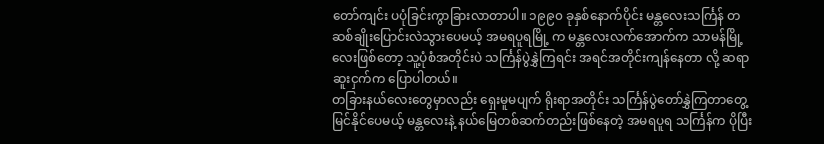တော်ကျင်း ပပုံခြင်းကွာခြားလာတာပါ။ ၁၉၉၀ ခုနှစ်နောက်ပိုင်း မန္တလေးသင်္ကြန် တဆစ်ချိုးပြောင်းလဲသွားပေမယ့် အမရပူရမြို့ က မန္တလေးလက်အောက်က သာမန်မြို့လေးဖြစ်တော့ သူ့ပုံစံအတိုင်းပဲ သင်္ကြန်ပွဲနွှဲကြရင်း အရင်အတိုင်းကျန်နေတာ လို့ ဆရာဆူးငှက်က ပြောပါတယ်။
တခြားနယ်လေးတွေမှာလည်း ရှေးမူမပျက် ရိုးရာအတိုင်း သင်္ကြန်ပွဲတော်နွှဲကြတာတွေ့မြင်နိုင်ပေမယ့် မန္တလေးနဲ့ နယ်မြေတစ်ဆက်တည်းဖြစ်နေတဲ့ အမရပူရ သင်္ကြန်က ပိုပြီး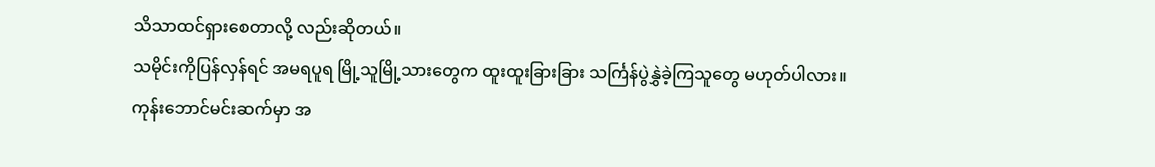သိသာထင်ရှားစေတာလို့ လည်းဆိုတယ်။
သမိုင်းကိုပြန်လှန်ရင် အမရပူရ မြို့သူမြို့သားတွေက ထူးထူးခြားခြား သင်္ကြန်ပွဲနွှဲခဲ့ကြသူတွေ မဟုတ်ပါလား။
ကုန်းဘောင်မင်းဆက်မှာ အ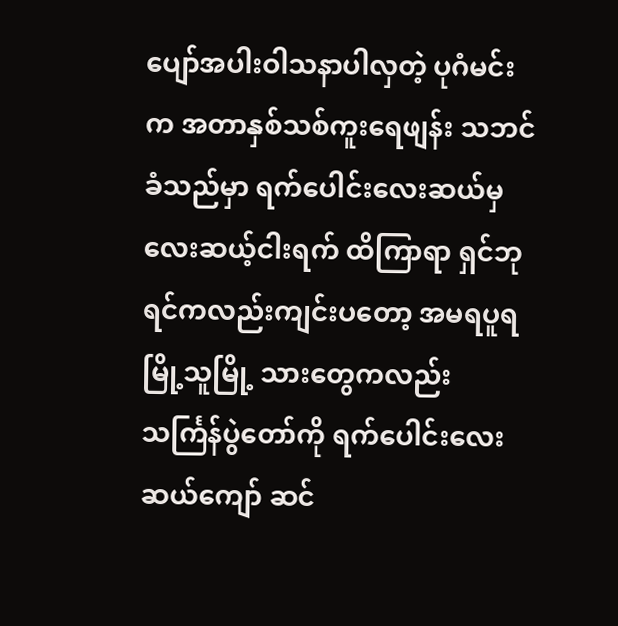ပျော်အပါးဝါသနာပါလှတဲ့ ပုဂံမင်းက အတာနှစ်သစ်ကူးရေဖျန်း သဘင်ခံသည်မှာ ရက်ပေါင်းလေးဆယ်မှ လေးဆယ့်ငါးရက် ထိကြာရာ ရှင်ဘုရင်ကလည်းကျင်းပတော့ အမရပူရမြို့သူမြို့ သားတွေကလည်း သင်္ကြန်ပွဲတော်ကို ရက်ပေါင်းလေးဆယ်ကျော် ဆင်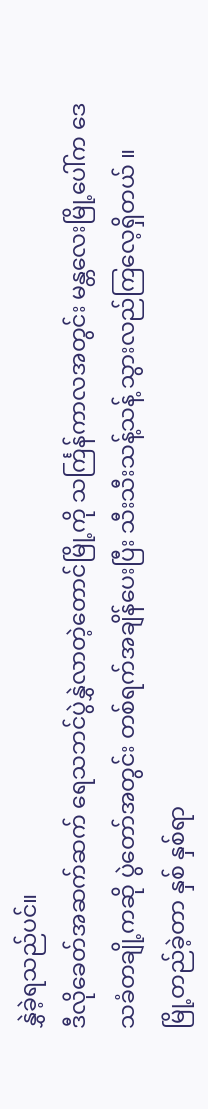နွှဲခဲ့ရသည်ပင်။
ဒီလိုခေတ်အဆက်ဆက် ရေသဘင်ပွဲနွှဲလာတဲ့တောင်မြို့ကို သင်္ကြန်ကာလအတွင်း မန္တလေးမြို့ပေါ်က ဒေသခံတချို့ကဆို ပွဲတော်အတွင်း တစ်ရက်အချိန်ပေးပြီး သီးသီးသန့်သန့် သွားလည်ကြလေ့ရှိတယ် ။
မြို့တည်ခဲ့တာ နှစ် နှစ်ရာ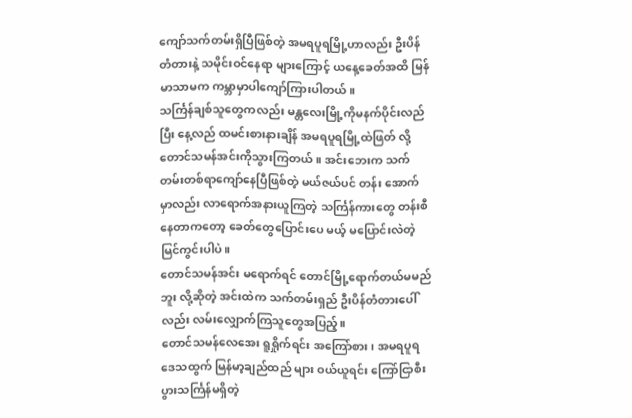ကျော်သက်တမ်းရှိပြီဖြစ်တဲ့ အမရပူရမြို့ဟာလည်း ဦးပိန်တံတားနဲ့ သမိုင်းဝင်နေရာ များကြောင့် ယနေ့ခေတ်အထိ မြန်မာသာမက ကမ္ဘာမှာပါကျော်ကြားပါတယ်။
သင်္ကြန်ချစ်သူတွေကလည်း မန္တလေးမြို့ကိုမနက်ပိုင်းလည်ပြီး နေ့လည် ထမင်းစားနားချိန် အမရပူရမြို့ထဲဖြတ် လို့ တောင်သမန်အင်းကိုသွားကြတယ်။ အင်းဘေးက သက်တမ်းတစ်ရာကျော်နေပြီဖြစ်တဲ့ မယ်ဇယ်ပင် တန်း အောက်မှာလည်း လာရောက်အနားယူကြတဲ့ သင်္ကြန်ကားတွေ တန်းစီနေတာကတော့ ခေတ်တွေပြောင်းပေ မယ့် မပြောင်းလဲတဲ့ မြင်ကွင်းပါပဲ။
တောင်သမန်အင်း မရောက်ရင် တောင်မြို့ရောက်တယ်မမည်ဘူး လို့ဆိုတဲ့ အင်းထဲက သက်တမ်းရှည် ဦးပိန်တံတားပေါ်လည်း လမ်းလျှောက်ကြသူတွေအပြည့်။
တောင်သမန်လေအေး ရူရှိုက်ရင်း အကြော်စား၊ အမရပူရ ဒေသထွက် မြန်မာ့ချည်ထည် များ ဝယ်ယူရင်း ကြော်ငြာစီးပွားသင်္ကြန်မရှိတဲ့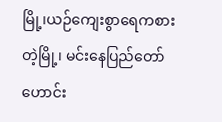မြို့၊ယဉ်ကျေးစွာရေကစားတဲ့မြို့၊ မင်းနေပြည်တော်ဟောင်း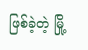ဖြစ်ခဲ့တဲ့ မြို့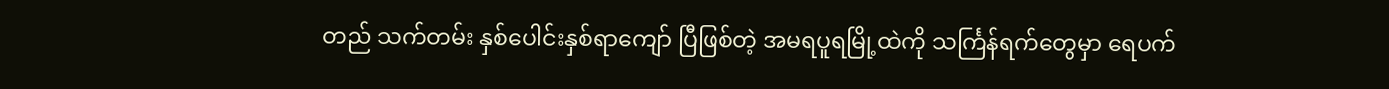တည် သက်တမ်း နှစ်ပေါင်းနှစ်ရာကျော် ပြီဖြစ်တဲ့ အမရပူရမြို့ထဲကို သင်္ကြန်ရက်တွေမှာ ရေပက်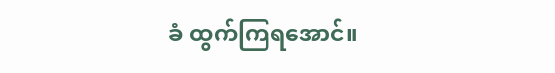ခံ ထွက်ကြရအောင်။